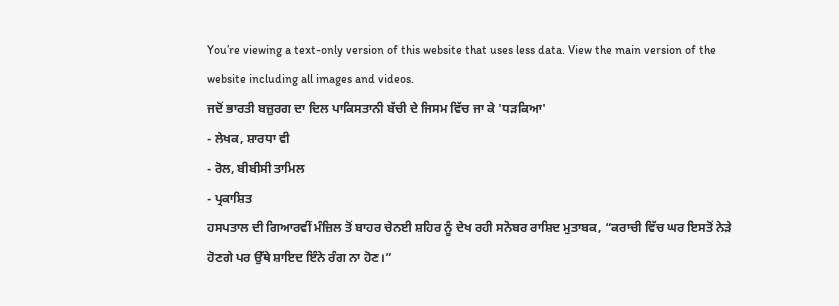You’re viewing a text-only version of this website that uses less data. View the main version of the website including all images and videos.
ਜਦੋਂ ਭਾਰਤੀ ਬਜ਼ੁਰਗ ਦਾ ਦਿਲ ਪਾਕਿਸਤਾਨੀ ਬੱਚੀ ਦੇ ਜਿਸਮ ਵਿੱਚ ਜਾ ਕੇ 'ਧੜਕਿਆ'
- ਲੇਖਕ, ਸ਼ਾਰਧਾ ਵੀ
- ਰੋਲ, ਬੀਬੀਸੀ ਤਾਮਿਲ
- ਪ੍ਰਕਾਸ਼ਿਤ
ਹਸਪਤਾਲ ਦੀ ਗਿਆਰਵੀਂ ਮੰਜ਼ਿਲ ਤੋਂ ਬਾਹਰ ਚੇਨਈ ਸ਼ਹਿਰ ਨੂੰ ਦੇਖ ਰਹੀ ਸਨੋਬਰ ਰਾਸ਼ਿਦ ਮੁਤਾਬਕ, “ਕਰਾਚੀ ਵਿੱਚ ਘਰ ਇਸਤੋਂ ਨੇੜੇ ਹੋਣਗੇ ਪਰ ਉੱਥੇ ਸ਼ਾਇਦ ਇੰਨੇ ਰੰਗ ਨਾ ਹੋਣ।”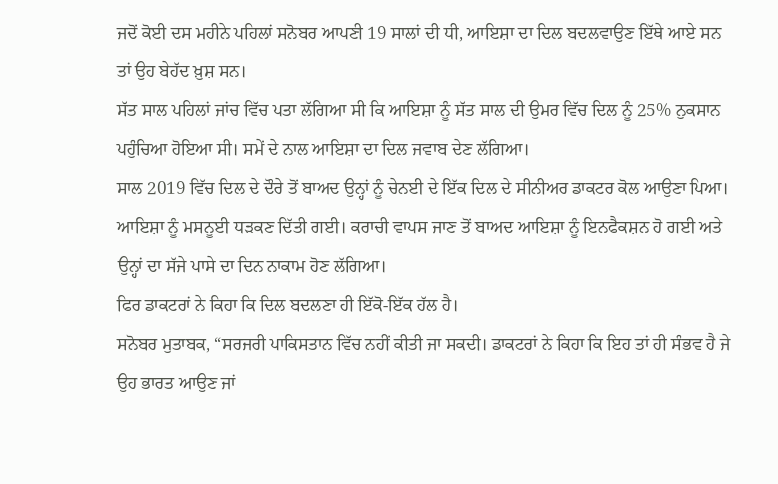ਜਦੋਂ ਕੋਈ ਦਸ ਮਹੀਨੇ ਪਹਿਲਾਂ ਸਨੋਬਰ ਆਪਣੀ 19 ਸਾਲਾਂ ਦੀ ਧੀ, ਆਇਸ਼ਾ ਦਾ ਦਿਲ ਬਦਲਵਾਉਣ ਇੱਥੇ ਆਏ ਸਨ ਤਾਂ ਉਹ ਬੇਹੱਦ ਖ਼ੁਸ਼ ਸਨ।
ਸੱਤ ਸਾਲ ਪਹਿਲਾਂ ਜਾਂਚ ਵਿੱਚ ਪਤਾ ਲੱਗਿਆ ਸੀ ਕਿ ਆਇਸ਼ਾ ਨੂੰ ਸੱਤ ਸਾਲ ਦੀ ਉਮਰ ਵਿੱਚ ਦਿਲ ਨੂੰ 25% ਨੁਕਸਾਨ ਪਹੁੰਚਿਆ ਹੋਇਆ ਸੀ। ਸਮੇਂ ਦੇ ਨਾਲ ਆਇਸ਼ਾ ਦਾ ਦਿਲ ਜਵਾਬ ਦੇਣ ਲੱਗਿਆ।
ਸਾਲ 2019 ਵਿੱਚ ਦਿਲ ਦੇ ਦੌਰੇ ਤੋਂ ਬਾਅਦ ਉਨ੍ਹਾਂ ਨੂੰ ਚੇਨਈ ਦੇ ਇੱਕ ਦਿਲ ਦੇ ਸੀਨੀਅਰ ਡਾਕਟਰ ਕੋਲ ਆਉਣਾ ਪਿਆ।
ਆਇਸ਼ਾ ਨੂੰ ਮਸਨੂਈ ਧੜਕਣ ਦਿੱਤੀ ਗਈ। ਕਰਾਚੀ ਵਾਪਸ ਜਾਣ ਤੋਂ ਬਾਅਦ ਆਇਸ਼ਾ ਨੂੰ ਇਨਫੈਕਸ਼ਨ ਹੋ ਗਈ ਅਤੇ ਉਨ੍ਹਾਂ ਦਾ ਸੱਜੇ ਪਾਸੇ ਦਾ ਦਿਨ ਨਾਕਾਮ ਹੋਣ ਲੱਗਿਆ।
ਫਿਰ ਡਾਕਟਰਾਂ ਨੇ ਕਿਹਾ ਕਿ ਦਿਲ ਬਦਲਣਾ ਹੀ ਇੱਕੋ-ਇੱਕ ਹੱਲ ਹੈ।
ਸਨੋਬਰ ਮੁਤਾਬਕ, “ਸਰਜਰੀ ਪਾਕਿਸਤਾਨ ਵਿੱਚ ਨਹੀਂ ਕੀਤੀ ਜਾ ਸਕਦੀ। ਡਾਕਟਰਾਂ ਨੇ ਕਿਹਾ ਕਿ ਇਹ ਤਾਂ ਹੀ ਸੰਭਵ ਹੈ ਜੇ ਉਹ ਭਾਰਤ ਆਉਣ ਜਾਂ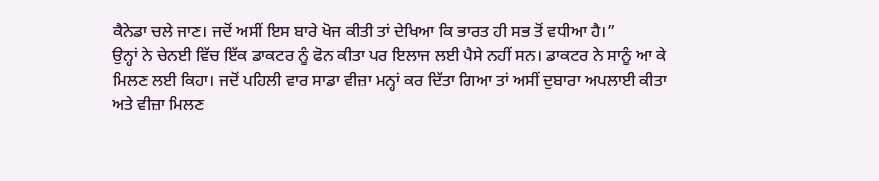ਕੈਨੇਡਾ ਚਲੇ ਜਾਣ। ਜਦੋਂ ਅਸੀਂ ਇਸ ਬਾਰੇ ਖੋਜ ਕੀਤੀ ਤਾਂ ਦੇਖਿਆ ਕਿ ਭਾਰਤ ਹੀ ਸਭ ਤੋਂ ਵਧੀਆ ਹੈ।”
ਉਨ੍ਹਾਂ ਨੇ ਚੇਨਈ ਵਿੱਚ ਇੱਕ ਡਾਕਟਰ ਨੂੰ ਫੋਨ ਕੀਤਾ ਪਰ ਇਲਾਜ ਲਈ ਪੈਸੇ ਨਹੀਂ ਸਨ। ਡਾਕਟਰ ਨੇ ਸਾਨੂੰ ਆ ਕੇ ਮਿਲਣ ਲਈ ਕਿਹਾ। ਜਦੋਂ ਪਹਿਲੀ ਵਾਰ ਸਾਡਾ ਵੀਜ਼ਾ ਮਨ੍ਹਾਂ ਕਰ ਦਿੱਤਾ ਗਿਆ ਤਾਂ ਅਸੀਂ ਦੁਬਾਰਾ ਅਪਲਾਈ ਕੀਤਾ ਅਤੇ ਵੀਜ਼ਾ ਮਿਲਣ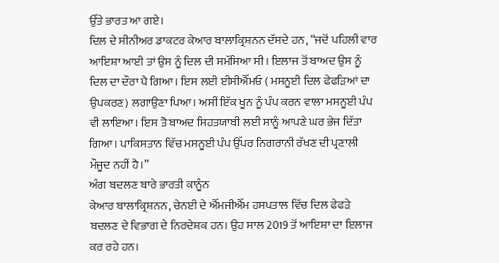ਉੱਤੇ ਭਾਰਤ ਆ ਗਏ।
ਦਿਲ ਦੇ ਸੀਨੀਅਰ ਡਾਕਟਰ ਕੇਆਰ ਬਾਲਾਕ੍ਰਿਸ਼ਨਨ ਦੱਸਦੇ ਹਨ, “ਜਦੋਂ ਪਹਿਲੀ ਵਾਰ ਆਇਸ਼ਾ ਆਈ ਤਾਂ ਉਸ ਨੂੰ ਦਿਲ ਦੀ ਸਮੱਸਿਆ ਸੀ। ਇਲਾਜ ਤੋਂ ਬਾਅਦ ਉਸ ਨੂੰ ਦਿਲ ਦਾ ਦੌਰਾ ਪੈ ਗਿਆ। ਇਸ ਲਈ ਈਸੀਐੱਮਓ ( ਮਸਨੂਈ ਦਿਲ ਫੇਫੜਿਆਂ ਦਾ ਉਪਕਰਣ) ਲਗਾਉਣਾ ਪਿਆ। ਅਸੀਂ ਇੱਕ ਖੂਨ ਨੂੰ ਪੰਪ ਕਰਨ ਵਾਲਾ ਮਸਨੂਈ ਪੰਪ ਵੀ ਲਾਇਆ। ਇਸ ਤੋ ਬਾਅਦ ਸਿਹਤਯਾਬੀ ਲਈ ਸਾਨੂੰ ਆਪਣੇ ਘਰ ਭੇਜ ਦਿੱਤਾ ਗਿਆ। ਪਾਕਿਸਤਾਨ ਵਿੱਚ ਮਸਨੂਈ ਪੰਪ ਉੱਪਰ ਨਿਗਰਾਨੀ ਰੱਖਣ ਦੀ ਪ੍ਰਣਾਲੀ ਮੌਜੂਦ ਨਹੀਂ ਹੈ।”
ਅੰਗ ਬਦਲਣ ਬਾਰੇ ਭਾਰਤੀ ਕਾਨੂੰਨ
ਕੇਆਰ ਬਾਲਾਕ੍ਰਿਸ਼ਨਨ, ਚੇਨਈ ਦੇ ਐੱਮਜੀਐੱਮ ਹਸਪਤਾਲ ਵਿੱਚ ਦਿਲ ਫੇਫੜੇ ਬਦਲਣ ਦੇ ਵਿਭਾਗ ਦੇ ਨਿਰਦੇਸ਼ਕ ਹਨ। ਉਹ ਸਾਲ 2019 ਤੋਂ ਆਇਸ਼ਾ ਦਾ ਇਲਾਜ ਕਰ ਰਹੇ ਹਨ।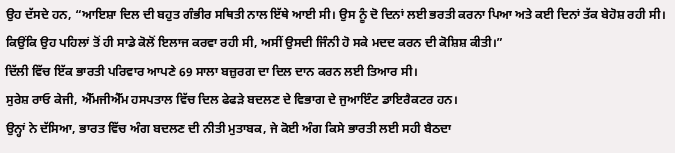ਉਹ ਦੱਸਦੇ ਹਨ, “ਆਇਸ਼ਾ ਦਿਲ ਦੀ ਬਹੁਤ ਗੰਭੀਰ ਸਥਿਤੀ ਨਾਲ ਇੱਥੇ ਆਈ ਸੀ। ਉਸ ਨੂੰ ਦੋ ਦਿਨਾਂ ਲਈ ਭਰਤੀ ਕਰਨਾ ਪਿਆ ਅਤੇ ਕਈ ਦਿਨਾਂ ਤੱਕ ਬੇਹੋਸ਼ ਰਹੀ ਸੀ। ਕਿਉਂਕਿ ਉਹ ਪਹਿਲਾਂ ਤੋਂ ਹੀ ਸਾਡੇ ਕੋਲੋਂ ਇਲਾਜ ਕਰਵਾ ਰਹੀ ਸੀ, ਅਸੀਂ ਉਸਦੀ ਜਿੰਨੀ ਹੋ ਸਕੇ ਮਦਦ ਕਰਨ ਦੀ ਕੋਸ਼ਿਸ਼ ਕੀਤੀ।”
ਦਿੱਲੀ ਵਿੱਚ ਇੱਕ ਭਾਰਤੀ ਪਰਿਵਾਰ ਆਪਣੇ 69 ਸਾਲਾ ਬਜ਼ੁਰਗ ਦਾ ਦਿਲ ਦਾਨ ਕਰਨ ਲਈ ਤਿਆਰ ਸੀ।
ਸੁਰੇਸ਼ ਰਾਓ ਕੇਜੀ, ਐੱਮਜੀਐੱਮ ਹਸਪਤਾਲ ਵਿੱਚ ਦਿਲ ਫੇਫੜੇ ਬਦਲਣ ਦੇ ਵਿਭਾਗ ਦੇ ਜੁਆਇੰਟ ਡਾਇਰੈਕਟਰ ਹਨ।
ਉਨ੍ਹਾਂ ਨੇ ਦੱਸਿਆ, ਭਾਰਤ ਵਿੱਚ ਅੰਗ ਬਦਲਣ ਦੀ ਨੀਤੀ ਮੁਤਾਬਕ, ਜੇ ਕੋਈ ਅੰਗ ਕਿਸੇ ਭਾਰਤੀ ਲਈ ਸਹੀ ਬੈਠਦਾ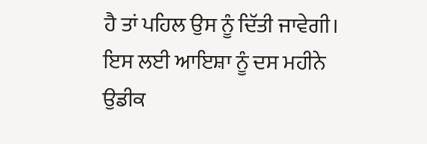ਹੈ ਤਾਂ ਪਹਿਲ ਉਸ ਨੂੰ ਦਿੱਤੀ ਜਾਵੇਗੀ। ਇਸ ਲਈ ਆਇਸ਼ਾ ਨੂੰ ਦਸ ਮਹੀਨੇ ਉਡੀਕ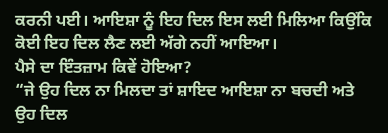ਕਰਨੀ ਪਈ। ਆਇਸ਼ਾ ਨੂੰ ਇਹ ਦਿਲ ਇਸ ਲਈ ਮਿਲਿਆ ਕਿਉਂਕਿ ਕੋਈ ਇਹ ਦਿਲ ਲੈਣ ਲਈ ਅੱਗੇ ਨਹੀਂ ਆਇਆ।
ਪੈਸੇ ਦਾ ਇੰਤਜ਼ਾਮ ਕਿਵੇਂ ਹੋਇਆ?
“ਜੇ ਉਹ ਦਿਲ ਨਾ ਮਿਲਦਾ ਤਾਂ ਸ਼ਾਇਦ ਆਇਸ਼ਾ ਨਾ ਬਚਦੀ ਅਤੇ ਉਹ ਦਿਲ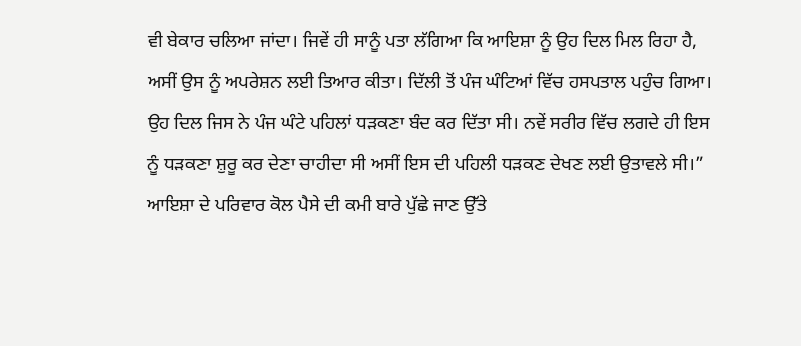ਵੀ ਬੇਕਾਰ ਚਲਿਆ ਜਾਂਦਾ। ਜਿਵੇਂ ਹੀ ਸਾਨੂੰ ਪਤਾ ਲੱਗਿਆ ਕਿ ਆਇਸ਼ਾ ਨੂੰ ਉਹ ਦਿਲ ਮਿਲ ਰਿਹਾ ਹੈ, ਅਸੀਂ ਉਸ ਨੂੰ ਅਪਰੇਸ਼ਨ ਲਈ ਤਿਆਰ ਕੀਤਾ। ਦਿੱਲੀ ਤੋਂ ਪੰਜ ਘੰਟਿਆਂ ਵਿੱਚ ਹਸਪਤਾਲ ਪਹੁੰਚ ਗਿਆ। ਉਹ ਦਿਲ ਜਿਸ ਨੇ ਪੰਜ ਘੰਟੇ ਪਹਿਲਾਂ ਧੜਕਣਾ ਬੰਦ ਕਰ ਦਿੱਤਾ ਸੀ। ਨਵੇਂ ਸਰੀਰ ਵਿੱਚ ਲਗਦੇ ਹੀ ਇਸ ਨੂੰ ਧੜਕਣਾ ਸ਼ੁਰੂ ਕਰ ਦੇਣਾ ਚਾਹੀਦਾ ਸੀ ਅਸੀਂ ਇਸ ਦੀ ਪਹਿਲੀ ਧੜਕਣ ਦੇਖਣ ਲਈ ਉਤਾਵਲੇ ਸੀ।”
ਆਇਸ਼ਾ ਦੇ ਪਰਿਵਾਰ ਕੋਲ ਪੈਸੇ ਦੀ ਕਮੀ ਬਾਰੇ ਪੁੱਛੇ ਜਾਣ ਉੱਤੇ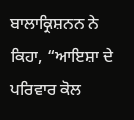ਬਾਲਾਕ੍ਰਿਸ਼ਨਨ ਨੇ ਕਿਹਾ, “ਆਇਸ਼ਾ ਦੇ ਪਰਿਵਾਰ ਕੋਲ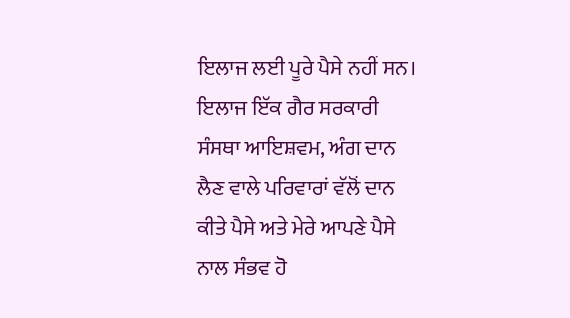ਇਲਾਜ ਲਈ ਪੂਰੇ ਪੈਸੇ ਨਹੀਂ ਸਨ। ਇਲਾਜ ਇੱਕ ਗੈਰ ਸਰਕਾਰੀ ਸੰਸਥਾ ਆਇਸ਼ਵਮ, ਅੰਗ ਦਾਨ ਲੈਣ ਵਾਲੇ ਪਰਿਵਾਰਾਂ ਵੱਲੋਂ ਦਾਨ ਕੀਤੇ ਪੈਸੇ ਅਤੇ ਮੇਰੇ ਆਪਣੇ ਪੈਸੇ ਨਾਲ ਸੰਭਵ ਹੋ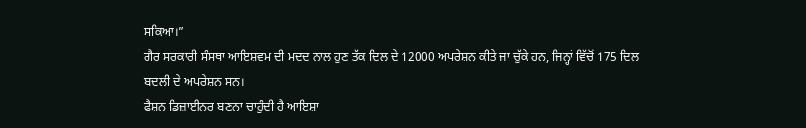ਸਕਿਆ।”
ਗੈਰ ਸਰਕਾਰੀ ਸੰਸਥਾ ਆਇਸ਼ਵਮ ਦੀ ਮਦਦ ਨਾਲ ਹੁਣ ਤੱਕ ਦਿਲ ਦੇ 12000 ਅਪਰੇਸ਼ਨ ਕੀਤੇ ਜਾ ਚੁੱਕੇ ਹਨ, ਜਿਨ੍ਹਾਂ ਵਿੱਚੋਂ 175 ਦਿਲ ਬਦਲੀ ਦੇ ਅਪਰੇਸ਼ਨ ਸਨ।
ਫੈਸ਼ਨ ਡਿਜ਼ਾਈਨਰ ਬਣਨਾ ਚਾਹੁੰਦੀ ਹੈ ਆਇਸ਼ਾ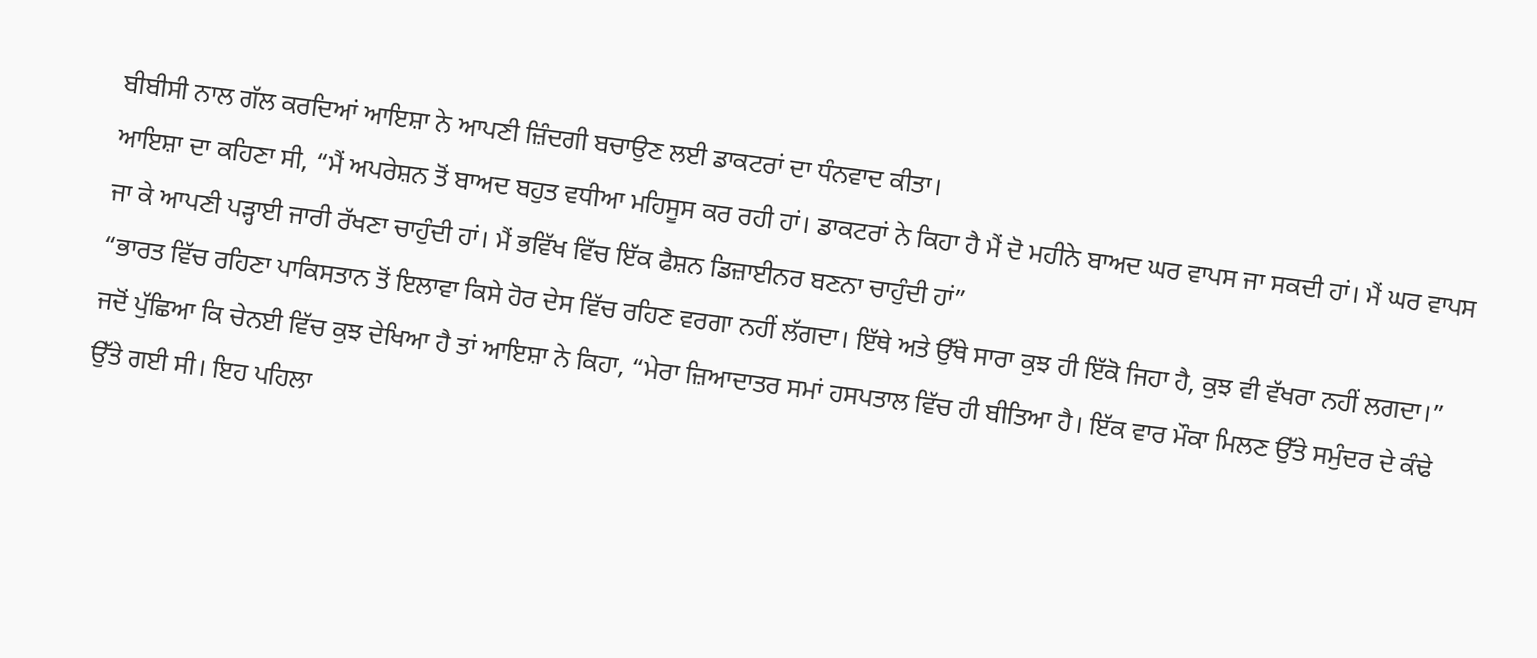ਬੀਬੀਸੀ ਨਾਲ ਗੱਲ ਕਰਦਿਆਂ ਆਇਸ਼ਾ ਨੇ ਆਪਣੀ ਜ਼ਿੰਦਗੀ ਬਚਾਉਣ ਲਈ ਡਾਕਟਰਾਂ ਦਾ ਧੰਨਵਾਦ ਕੀਤਾ।
ਆਇਸ਼ਾ ਦਾ ਕਹਿਣਾ ਸੀ, “ਮੈਂ ਅਪਰੇਸ਼ਨ ਤੋਂ ਬਾਅਦ ਬਹੁਤ ਵਧੀਆ ਮਹਿਸੂਸ ਕਰ ਰਹੀ ਹਾਂ। ਡਾਕਟਰਾਂ ਨੇ ਕਿਹਾ ਹੈ ਮੈਂ ਦੋ ਮਹੀਨੇ ਬਾਅਦ ਘਰ ਵਾਪਸ ਜਾ ਸਕਦੀ ਹਾਂ। ਮੈਂ ਘਰ ਵਾਪਸ ਜਾ ਕੇ ਆਪਣੀ ਪੜ੍ਹਾਈ ਜਾਰੀ ਰੱਖਣਾ ਚਾਹੁੰਦੀ ਹਾਂ। ਮੈਂ ਭਵਿੱਖ ਵਿੱਚ ਇੱਕ ਫੈਸ਼ਨ ਡਿਜ਼ਾਈਨਰ ਬਣਨਾ ਚਾਹੁੰਦੀ ਹਾਂ”
“ਭਾਰਤ ਵਿੱਚ ਰਹਿਣਾ ਪਾਕਿਸਤਾਨ ਤੋਂ ਇਲਾਵਾ ਕਿਸੇ ਹੋਰ ਦੇਸ ਵਿੱਚ ਰਹਿਣ ਵਰਗਾ ਨਹੀਂ ਲੱਗਦਾ। ਇੱਥੇ ਅਤੇ ਉੱਥੇ ਸਾਰਾ ਕੁਝ ਹੀ ਇੱਕੋ ਜਿਹਾ ਹੈ, ਕੁਝ ਵੀ ਵੱਖਰਾ ਨਹੀਂ ਲਗਦਾ।”
ਜਦੋਂ ਪੁੱਛਿਆ ਕਿ ਚੇਨਈ ਵਿੱਚ ਕੁਝ ਦੇਖਿਆ ਹੈ ਤਾਂ ਆਇਸ਼ਾ ਨੇ ਕਿਹਾ, “ਮੇਰਾ ਜ਼ਿਆਦਾਤਰ ਸਮਾਂ ਹਸਪਤਾਲ ਵਿੱਚ ਹੀ ਬੀਤਿਆ ਹੈ। ਇੱਕ ਵਾਰ ਮੌਕਾ ਮਿਲਣ ਉੱਤੇ ਸਮੁੰਦਰ ਦੇ ਕੰਢੇ ਉੱਤੇ ਗਈ ਸੀ। ਇਹ ਪਹਿਲਾ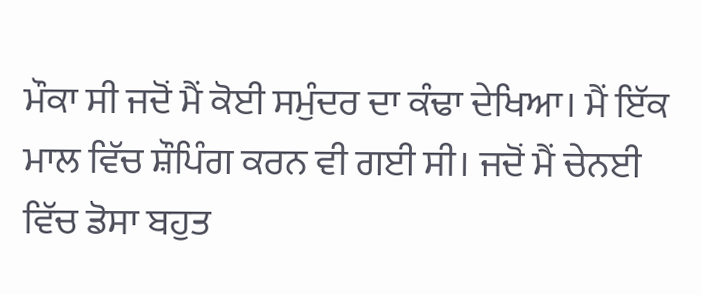ਮੌਕਾ ਸੀ ਜਦੋਂ ਮੈਂ ਕੋਈ ਸਮੁੰਦਰ ਦਾ ਕੰਢਾ ਦੇਖਿਆ। ਮੈਂ ਇੱਕ ਮਾਲ ਵਿੱਚ ਸ਼ੌਪਿੰਗ ਕਰਨ ਵੀ ਗਈ ਸੀ। ਜਦੋਂ ਮੈਂ ਚੇਨਈ ਵਿੱਚ ਡੋਸਾ ਬਹੁਤ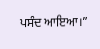ਪਸੰਦ ਆਇਆ।”